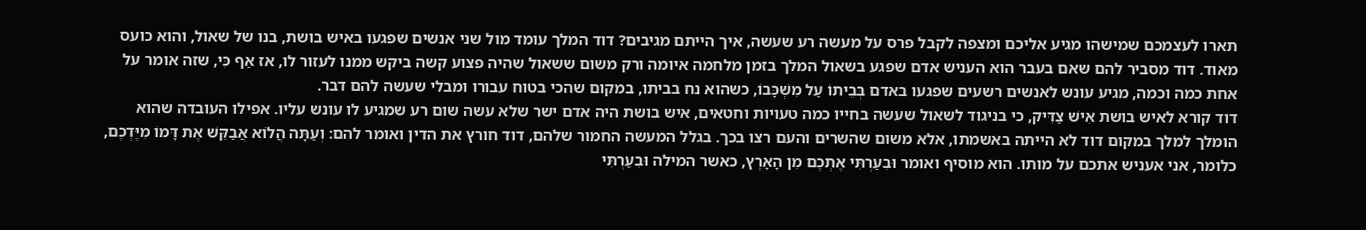תארו לעצמכם שמישהו מגיע אליכם ומצפה לקבל פרס על מעשה רע שעשה, איך הייתם מגיבים? דוד המלך עומד מול שני אנשים שפגעו באיש בושת, בנו של שאול, והוא כועס מאוד. דוד מסביר להם שאם בעבר הוא העניש אדם שפגע בשאול המלך בזמן מלחמה איומה ורק משום ששאול שהיה פצוע קשה ביקש ממנו לעזור לו, אז אַף כִּי, שזה אומר על אחת כמה וכמה, מגיע עונש לאנשים רשעים שפגעו באדם בְּבֵיתוֹ עַל מִשְׁכָּבוֹ, כשהוא נח בביתו, במקום שהכי בטוח עבורו ומבלי שעשה להם דבר.
דוד קורא לאיש בושת אִישׁ צַדִּיק, כי בניגוד לשאול שעשה בחייו כמה טעויות וחטאים, איש בושת היה אדם ישר שלא עשה שום רע שמגיע לו עונש עליו. אפילו העובדה שהוא הומלך למלך במקום דוד לא הייתה באשמתו, אלא משום שהשרים והעם רצו בכך. בגלל המעשה החמור שלהם, דוד חורץ את הדין ואומר להם: וְעַתָּה הֲלוֹא אֲבַקֵּשׁ אֶת דָּמוֹ מִיֶּדְכֶם, כלומר, אני אעניש אתכם על מותו. הוא מוסיף ואומר וּבִעַרְתִּי אֶתְכֶם מִן הָאָרֶץ, כאשר המילה וּבִעַרְתִּי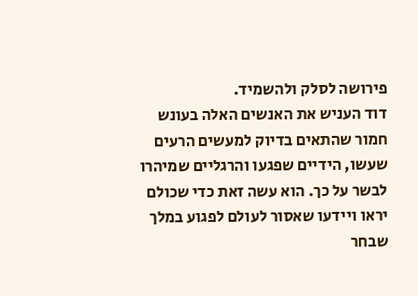פירושה לסלק ולהשמיד.
דוד העניש את האנשים האלה בעונש חמור שהתאים בדיוק למעשים הרעים שעשו, הידיים שפגעו והרגליים שמיהרו לבשר על כך. הוא עשה זאת כדי שכולם יראו ויידעו שאסור לעולם לפגוע במלך שבחר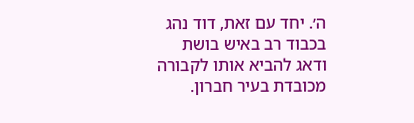ה׳. יחד עם זאת, דוד נהג בכבוד רב באיש בושת ודאג להביא אותו לקבורה מכובדת בעיר חברון.